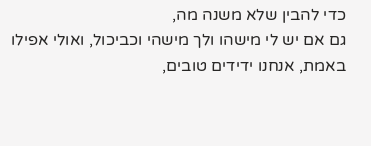כדי להבין שלא משנה מה,
גם אם יש לי מישהו ולך מישהי וכביכול, ואולי אפילו באמת, אנחנו ידידים טובים,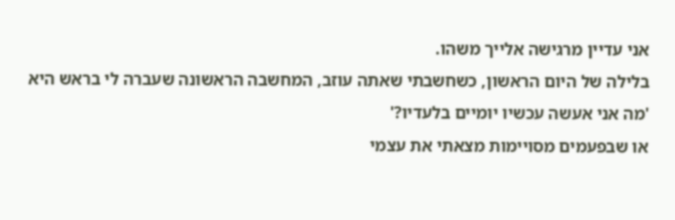אני עדיין מרגישה אלייך משהו.
בלילה של היום הראשון, כשחשבתי שאתה עוזב, המחשבה הראשונה שעברה לי בראש היא
'מה אני אעשה עכשיו יומיים בלעדיו?'
או שבפעמים מסויימות מצאתי את עצמי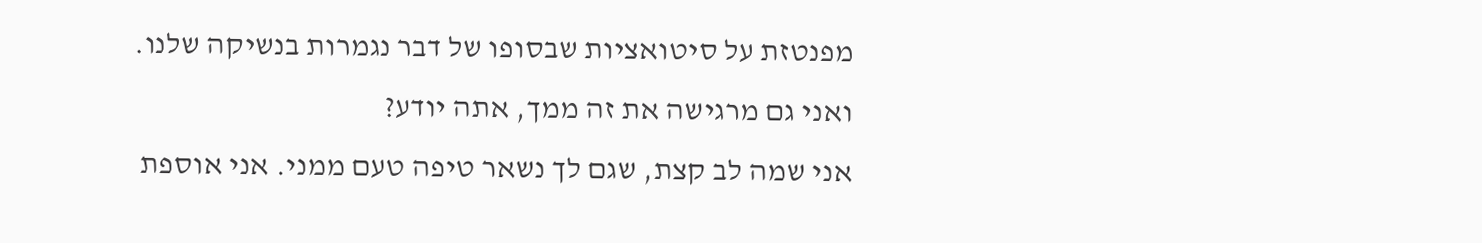מפנטזת על סיטואציות שבסופו של דבר נגמרות בנשיקה שלנו.
ואני גם מרגישה את זה ממך, אתה יודע?
אני שמה לב קצת, שגם לך נשאר טיפה טעם ממני. אני אוספת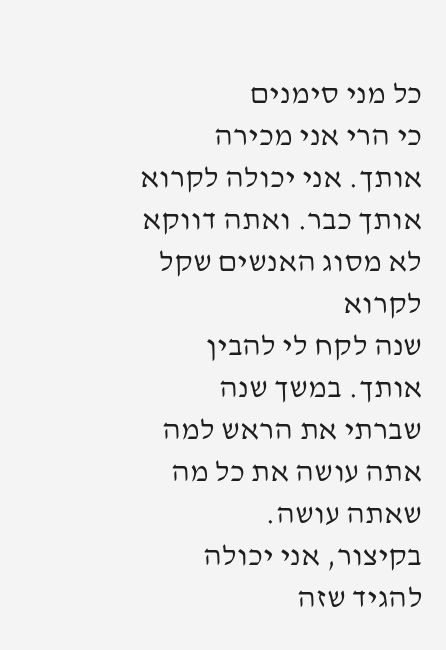כל מני סימנים
כי הרי אני מכירה אותך. אני יכולה לקרוא אותך כבר. ואתה דווקא לא מסוג האנשים שקל לקרוא
שנה לקח לי להבין אותך. במשך שנה שברתי את הראש למה אתה עושה את כל מה שאתה עושה.
בקיצור, אני יכולה להגיד שזה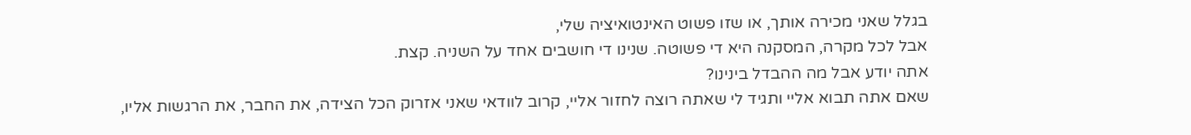בגלל שאני מכירה אותך, או שזו פשוט האינטואיציה שלי,
אבל לכל מקרה, המסקנה היא די פשוטה. שנינו די חושבים אחד על השניה. קצת.
אתה יודע אבל מה ההבדל בינינו?
שאם אתה תבוא אליי ותגיד לי שאתה רוצה לחזור אליי, קרוב לוודאי שאני אזרוק הכל הצידה, את החבר, את הרגשות אליו,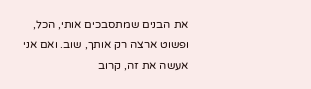את הבנים שמתסבכים אותי, הכל, ופשוט ארצה רק אותך, שוב. ואם אני אעשה את זה, קרוב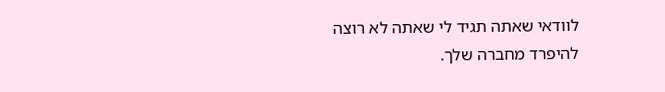לוודאי שאתה תגיד לי שאתה לא רוצה להיפרד מחברה שלך.